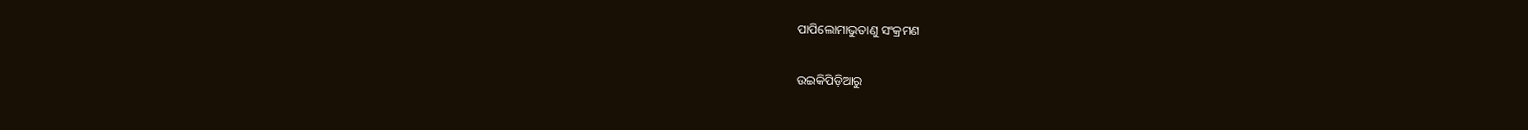ପାପିଲୋମାଭୁତାଣୁ ସଂକ୍ରମଣ

ଉଇକିପିଡ଼ିଆ‌ରୁ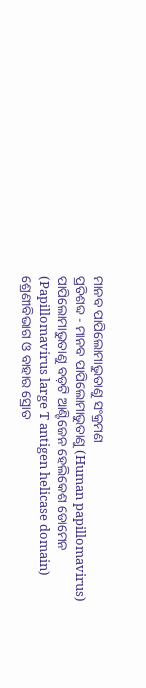ମାନବ ପାପିଲୋମାଭୁତାଣୁ ସଂକ୍ରମଣ
ପ୍ରତିଶବ୍ଦ - ମାନବ ପାପିଲୋମାଭୁତାଣୁ (Human papillomavirus)
ପାପିଲୋମାଭୁତାଣୁ ବଡ଼ଟି ଆଣ୍ଟିଜେନ ହେଲିକେଶ ଡୋମେନ (Papillomavirus large T antigen helicase domain)
ଶ୍ରେଣୀବିଭାଗ ଓ ବାହାର ସ୍ରୋତ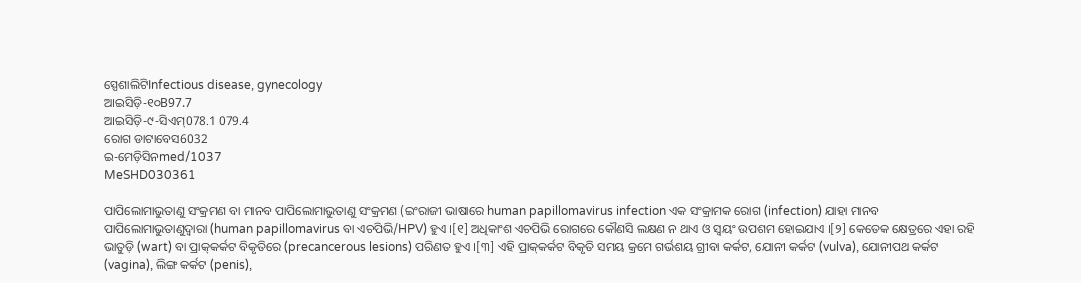ସ୍ପେଶାଲିଟିInfectious disease, gynecology
ଆଇସିଡ଼ି-୧୦B97.7
ଆଇସିଡ଼ି-୯-ସିଏମ୍078.1 079.4
ରୋଗ ଡାଟାବେସ6032
ଇ-ମେଡ଼ିସିନmed/1037
MeSHD030361

ପାପିଲୋମାଭୁତାଣୁ ସଂକ୍ରମଣ ବା ମାନବ ପାପିଲୋମାଭୁତାଣୁ ସଂକ୍ରମଣ (ଇଂରାଜୀ ଭାଷାରେ human papillomavirus infection ଏକ ସଂକ୍ରାମକ ରୋଗ (infection) ଯାହା ମାନବ ପାପିଲୋମାଭୁତାଣୁଦ୍ୱାରା (human papillomavirus ବା ଏଚପିଭି/HPV) ହୁଏ ।[୧] ଅଧିକାଂଶ ଏଚପିଭି ରୋଗରେ କୌଣସି ଲକ୍ଷଣ ନ ଥାଏ ଓ ସ୍ୱୟଂ ଉପଶମ ହୋଇଯାଏ ।[୨] କେତେକ କ୍ଷେତ୍ରରେ ଏହା ରହି ଭାତୁଡ଼ି (wart) ବା ପ୍ରାକ୍‌କର୍କଟ ବିକୃତିରେ (precancerous lesions) ପରିଣତ ହୁଏ ।[୩] ଏହି ପ୍ରାକ୍‌କର୍କଟ ବିକୃତି ସମୟ କ୍ରମେ ଗର୍ଭଶୟ ଗ୍ରୀବା କର୍କଟ, ଯୋନୀ କର୍କଟ (vulva), ଯୋନୀପଥ କର୍କଟ (vagina), ଲିଙ୍ଗ କର୍କଟ (penis),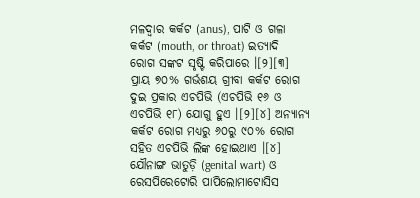ମଳଦ୍ୱାର କର୍କଟ (anus), ପାଟି ଓ ଗଳା କର୍କଟ (mouth, or throat) ଇତ୍ୟାଦି ରୋଗ ସଙ୍କଟ ସୃଷ୍ଟି କରିପାରେ ।[୨][୩] ପ୍ରାୟ ୭୦% ଗର୍ଭଶୟ ଗ୍ରୀବା କର୍କଟ ରୋଗ ଦୁଇ ପ୍ରକାର ଏଚପିଭି (ଏଚପିଭି ୧୬ ଓ ଏଚପିଭି ୧୮) ଯୋଗୁ ହୁଏ ।[୨][୪] ଅନ୍ୟାନ୍ୟ କର୍କଟ ରୋଗ ମଧ୍ୟରୁ ୬୦ରୁ ୯୦% ରୋଗ ସ‌ହିତ ଏଚପିଭି ଲିଙ୍କ ହୋଇଥାଏ ।[୪] ଯୌନାଙ୍ଗ ଭାତୁଡ଼ି (genital wart) ଓ ରେସପିରେଟୋରି ପାପିଲୋମାଟୋସିସ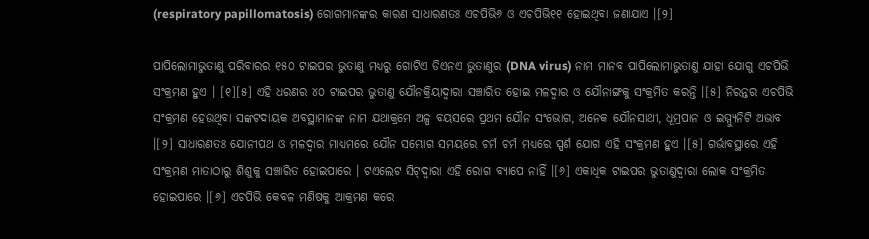(respiratory papillomatosis) ରୋଗମାନଙ୍କର କାରଣ ସାଧାରଣତଃ ଏଚପିଭି୬ ଓ ଏଚପିଭି୧୧ ହୋଇଥିବା ଜଣାଯାଏ ।[୨]

ପାପିଲୋମାଭୁତାଣୁ ପରିବାରର ୧୫୦ ଟାଇପର ଭୁତାଣୁ ମଧ୍ୟରୁ ଗୋଟିଏ ଡିଏନଏ ଭୁତାଣୁର (DNA virus) ନାମ ମାନବ ପାପିଲୋମାଭୁତାଣୁ ଯାହା ଯୋଗୁ ଏଚପିଭି ସଂକ୍ରମଣ ହୁଏ । [୧][୫] ଏହି ଧରଣର ୪୦ ଟାଇପର ଭୁତାଣୁ ଯୌନ‌କ୍ରିୟାଦ୍ୱାରା ସଞ୍ଚାରିତ ହୋଇ ମଳଦ୍ୱାର ଓ ଯୌନାଙ୍ଗକୁ ସଂକ୍ରମିତ କରନ୍ତି ।[୫] ନିରନ୍ତର ଏଚପିଭି ସଂକ୍ରମଣ ହେଉଥିବା ସଙ୍କଟଦାୟକ ଅବସ୍ଥାମାନଙ୍କ ନାମ ଯଥାକ୍ରମେ ଅଳ୍ପ ବୟସରେ ପ୍ରଥମ ଯୌନ ସଂଭୋଗ, ଅନେକ ଯୌନସାଥୀ, ଧୂମ୍ରପାନ ଓ ଇମ୍ମ୍ୟୁନିଟି ଅଭାବ ।[୨] ସାଧାରଣତଃ ଯୋନୀପଥ ଓ ମଳଦ୍ୱାର ମାଧ୍ୟମରେ ଯୌନ ସମ୍ଭୋଗ ସମୟରେ ଚର୍ମ ଚର୍ମ ମଧ୍ୟରେ ସ୍ପର୍ଶ ଯୋଗ ଏହି ସଂକ୍ରମଣ ହୁଏ ।[୫] ଗର୍ଭାବସ୍ଥାରେ ଏହି ସଂକ୍ରମଣ ମାତାଠାରୁ ଶିଶୁକୁ ସଞ୍ଚାରିତ ହୋଇପାରେ । ଟଏଲେଟ ସିଟ୍‌ଦ୍ୱାରା ଏହି ରୋଗ ବ୍ୟାପେ ନାହିଁ ।[୬] ଏକାଧିକ ଟାଇପର ଭୁତାଣୁଦ୍ୱାରା ଲୋକ ସଂକ୍ରମିତ ହୋଇପାରେ ।[୬] ଏଚପିଭି କେବଳ ମଣିଷକୁ ଆକ୍ରମଣ କରେ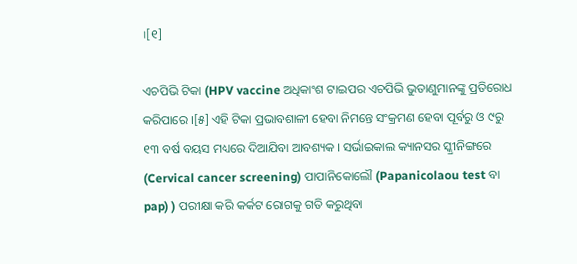।[୧]

ଏଚପିଭି ଟିକା (HPV vaccine ଅଧିକାଂଶ ଟାଇପର ଏଚପିଭି ଭୁତାଣୁମାନଙ୍କୁ ପ୍ରତିରୋଧ କରିପାରେ ।[୫] ଏହି ଟିକା ପ୍ରଭାବଶାଳୀ ହେବା ନିମନ୍ତେ ସଂକ୍ରମଣ ହେବା ପୂର୍ବରୁ ଓ ୯ରୁ ୧୩ ବର୍ଷ ବୟସ ମଧ୍ୟରେ ଦିଆଯିବା ଆବଶ୍ୟକ । ସର୍ଭାଇକାଲ କ୍ୟାନସର ସ୍କ୍ରୀନିଙ୍ଗରେ (Cervical cancer screening) ପାପାନିକୋଲୌ (Papanicolaou test ବା pap) ) ପରୀକ୍ଷା କରି କର୍କଟ ରୋଗକୁ ଗତି କରୁଥିବା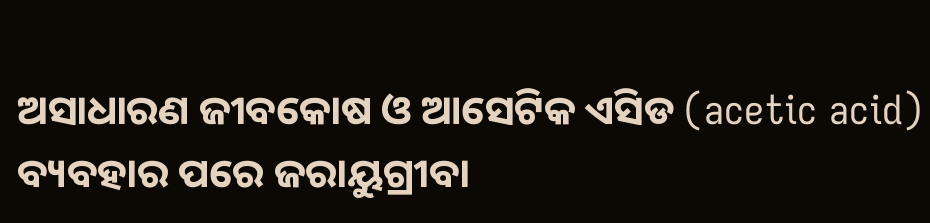ଅସାଧାରଣ ଜୀବକୋଷ ଓ ଆସେଟିକ ଏସିଡ (acetic acid) ବ୍ୟବ‌ହାର ପରେ ଜରାୟୁଗ୍ରୀବା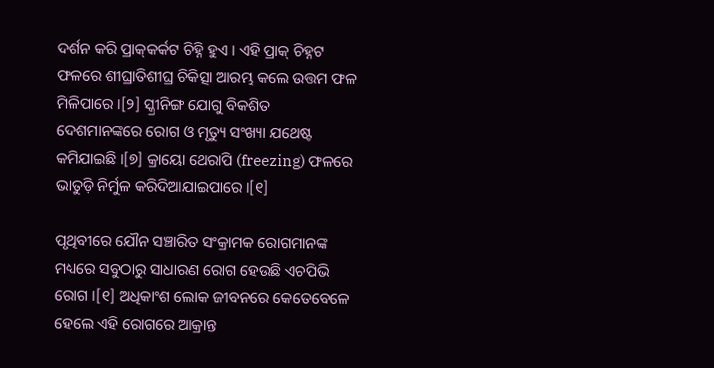ଦର୍ଶନ କରି ପ୍ରାକ୍‌କର୍କଟ ଚିହ୍ନି ହୁଏ । ଏହି ପ୍ରାକ୍ ଚିହ୍ନଟ ଫଳରେ ଶୀଘ୍ରାତିଶୀଘ୍ର ଚିକିତ୍ସା ଆରମ୍ଭ କଲେ ଉତ୍ତମ ଫଳ ମିଳିପାରେ ।[୨] ସ୍କ୍ରୀନିଙ୍ଗ ଯୋଗୁ ବିକଶିତ ଦେଶମାନଙ୍କରେ ରୋଗ ଓ ମୃତ୍ୟୁ ସଂଖ୍ୟା ଯଥେଷ୍ଟ କମିଯାଇଛି ।[୭] କ୍ରାୟୋ ଥେରାପି (freezing) ଫଳରେ ଭାତୁଡ଼ି ନିର୍ମୁଳ କରିଦିଆଯାଇପାରେ ।[୧]

ପୃଥିବୀରେ ଯୌନ ସଞ୍ଚାରିତ ସଂକ୍ରାମକ ରୋଗମାନଙ୍କ ମଧ୍ୟରେ ସବୁଠାରୁ ସାଧାରଣ ରୋଗ ହେଉଛି ଏଚପିଭି ରୋଗ ।[୧] ଅଧିକାଂଶ ଲୋକ ଜୀବନରେ କେତେବେଳେ ହେଲେ ଏହି ରୋଗରେ ଆକ୍ରାନ୍ତ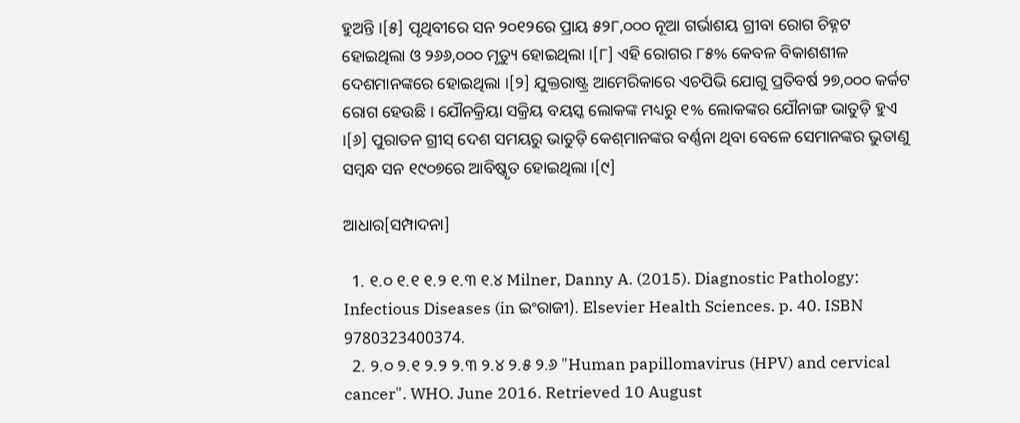ହୁଅନ୍ତି ।[୫] ପୃଥିବୀରେ ସନ ୨୦୧୨ରେ ପ୍ରାୟ ୫୨୮,୦୦୦ ନୂଆ ଗର୍ଭାଶୟ ଗ୍ରୀବା ରୋଗ ଚିହ୍ନଟ ହୋଇଥିଲା ଓ ୨୬୬,୦୦୦ ମୃତ୍ୟୁ ହୋଇଥିଲା ।[୮] ଏହି ରୋଗର ୮୫% କେବଳ ବିକାଶଶୀଳ ଦେଶମାନଙ୍କରେ ହୋଇଥିଲା ।[୨] ଯୁକ୍ତରାଷ୍ଟ୍ର ଆମେରିକାରେ ଏଚପିଭି ଯୋଗୁ ପ୍ରତିବର୍ଷ ୨୭,୦୦୦ କର୍କଟ ରୋଗ ହେଉଛି । ଯୌନ‌କ୍ରିୟା ସକ୍ରିୟ ବୟସ୍କ ଲୋକଙ୍କ ମଧ୍ୟରୁ ୧% ଲୋକଙ୍କର ଯୌନାଙ୍ଗ ଭାତୁଡ଼ି ହୁଏ ।[୬] ପୁରାତନ ଗ୍ରୀସ୍ ଦେଶ ସମୟରୁ ଭାତୁଡ଼ି କେଶ୍‌ମାନଙ୍କର ବର୍ଣ୍ଣନା ଥିବା ବେଳେ ସେମାନଙ୍କର ଭୁତାଣୁ ସମ୍ବନ୍ଧ ସନ ୧୯୦୭ରେ ଆବିଷ୍କୃତ ହୋଇଥିଲା ।[୯]

ଆଧାର[ସମ୍ପାଦନା]

  1. ୧.୦ ୧.୧ ୧.୨ ୧.୩ ୧.୪ Milner, Danny A. (2015). Diagnostic Pathology: Infectious Diseases (in ଇଂରାଜୀ). Elsevier Health Sciences. p. 40. ISBN 9780323400374.
  2. ୨.୦ ୨.୧ ୨.୨ ୨.୩ ୨.୪ ୨.୫ ୨.୬ "Human papillomavirus (HPV) and cervical cancer". WHO. June 2016. Retrieved 10 August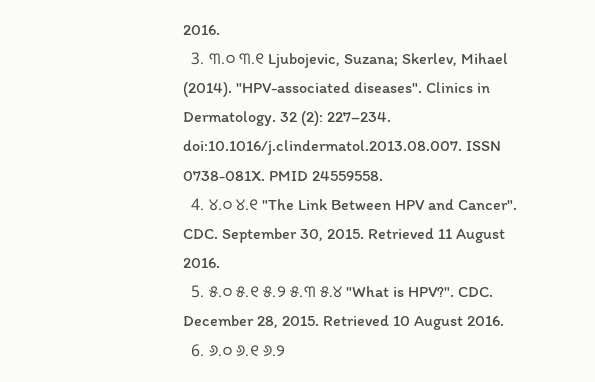2016.
  3. ୩.୦ ୩.୧ Ljubojevic, Suzana; Skerlev, Mihael (2014). "HPV-associated diseases". Clinics in Dermatology. 32 (2): 227–234. doi:10.1016/j.clindermatol.2013.08.007. ISSN 0738-081X. PMID 24559558.
  4. ୪.୦ ୪.୧ "The Link Between HPV and Cancer". CDC. September 30, 2015. Retrieved 11 August 2016.
  5. ୫.୦ ୫.୧ ୫.୨ ୫.୩ ୫.୪ "What is HPV?". CDC. December 28, 2015. Retrieved 10 August 2016.
  6. ୬.୦ ୬.୧ ୬.୨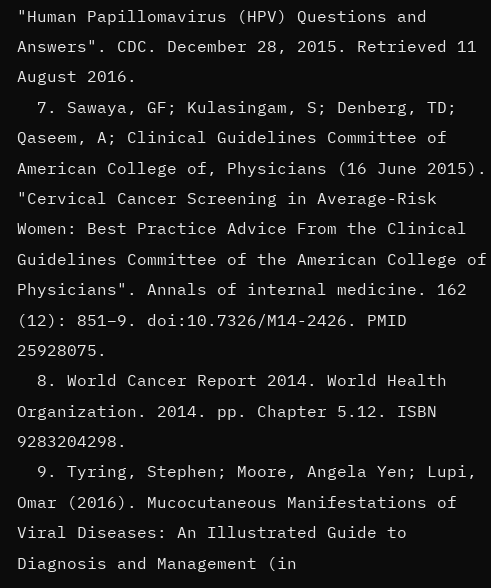"Human Papillomavirus (HPV) Questions and Answers". CDC. December 28, 2015. Retrieved 11 August 2016.
  7. Sawaya, GF; Kulasingam, S; Denberg, TD; Qaseem, A; Clinical Guidelines Committee of American College of, Physicians (16 June 2015). "Cervical Cancer Screening in Average-Risk Women: Best Practice Advice From the Clinical Guidelines Committee of the American College of Physicians". Annals of internal medicine. 162 (12): 851–9. doi:10.7326/M14-2426. PMID 25928075.
  8. World Cancer Report 2014. World Health Organization. 2014. pp. Chapter 5.12. ISBN 9283204298.
  9. Tyring, Stephen; Moore, Angela Yen; Lupi, Omar (2016). Mucocutaneous Manifestations of Viral Diseases: An Illustrated Guide to Diagnosis and Management (in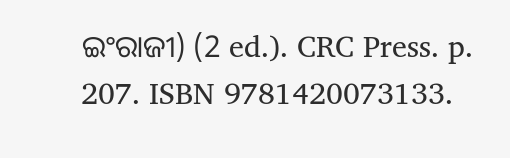ଇଂରାଜୀ) (2 ed.). CRC Press. p. 207. ISBN 9781420073133.